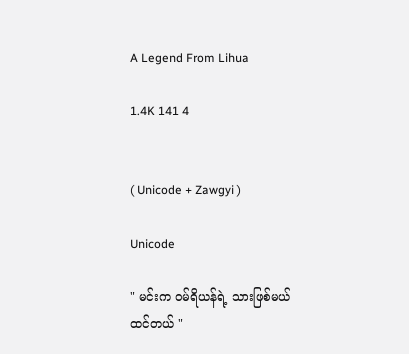A Legend From Lihua

1.4K 141 4


( Unicode + Zawgyi )

Unicode

" မင်းက ဝမ်ရိယန်ရဲ့ သားဖြစ်မယ်ထင်တယ် "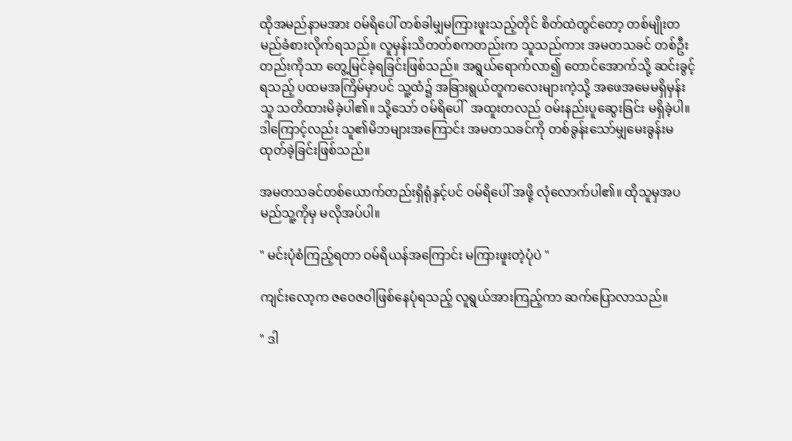ထိုအမည်နာမအား ဝမ်ရိပေါ် တစ်ခါမျှမကြားဖူးသည့်တိုင် စိတ်ထဲတွင်တော့ တစ်မျိုးတမည်ခံစားလိုက်ရသည်။ လူမှန်းသိတတ်စကတည်းက သူသည်ကား အမတသခင် တစ်ဦးတည်းကိုသာ တွေ့မြင်ခဲ့ရခြင်းဖြစ်သည်။ အရွယ်ရောက်လာ၍ တောင်အောက်သို့ ဆင်းခွင့်ရသည့် ပထမအကြိမ်မှာပင် သူ့ထံ၌ အခြားရွယ်တူကလေးများကဲ့သို့ အဖေအမေမရှိမှန်း သူ သတိထားမိခဲ့ပါ၏။ သို့သော် ဝမ်ရိပေါ်  အထူးတလည် ဝမ်းနည်းပူဆွေးခြင်း မရှိခဲ့ပါ။ ဒါကြောင့်လည်း သူ၏မိဘများအကြောင်း အမတသခင်ကို တစ်ခွန်းသော်မျှမေးခွန်းမထုတ်ခဲ့ခြင်းဖြစ်သည်။

အမတသခင်တစ်ယောက်တည်းရှိရုံနှင့်ပင် ဝမ်ရိပေါ် အဖို့ လုံလောက်ပါ၏။ ထိုသူမှအပ မည်သူ့ကိုမှ မလိုအပ်ပါ။

" မင်းပုံစံကြည့်ရတာ ဝမ်ရိယန်အကြောင်း မကြားဖူးတဲ့ပုံပဲ "

ကျင်းလော့က ဇဝေဇဝါဖြစ်နေပုံရသည့် လူရွယ်အားကြည့်ကာ ဆက်ပြောလာသည်။

" ဒါ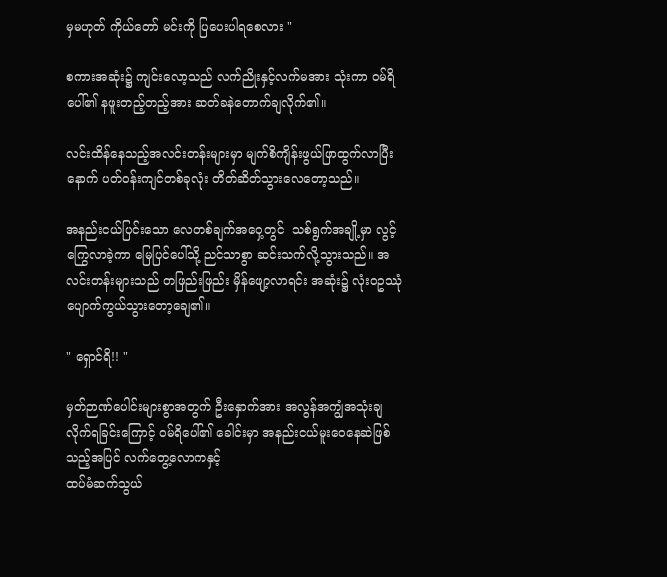မှမဟုတ် ကိုယ်တော် မင်းကို ပြပေးပါရစေလား "

စကားအဆုံး၌ ကျင်းလော့သည် လက်ညိုးနှင့်လက်မအား သုံးကာ ဝမ်ရိပေါ်၏ နဖူးတည့်တည့်အား ဆတ်ခနဲတောက်ချလိုက်၏။

လင်းထိန်နေသည့်အလင်းတန်းများမှာ မျက်စိကျိန်းဖွယ်ဖြာထွက်လာပြီးနောက် ပတ်ဝန်းကျင်တစ်ခုလုံး တိတ်ဆိတ်သွားလေတော့သည်။

အနည်းငယ်ပြင်းသော လေတစ်ချက်အဝှေ့တွင်  သစ်ရွက်အချို့မှာ လွင့်ကြွေလာခဲ့ကာ မြေပြင်ပေါ်သို့ ညင်သာစွာ ဆင်းသက်လို့သွားသည်။ အလင်းတန်းများသည် တဖြည်းဖြည်း မှိန်ဖျော့လာရင်း အဆုံး၌ လုံးဝဥဿုံပျောက်ကွယ်သွားတော့ချေ၏။

" ရှောင်ရိ!! "

မှတ်ဉာဏ်ပေါင်းများစွာအတွက် ဦးနှောက်အား အလွန်အကျွံအသုံးချလိုက်ရခြင်းကြောင့် ဝမ်ရိပေါ်၏ ခေါင်းမှာ အနည်းငယ်မူးဝေနေဆဲဖြစ်သည့်အပြင် လက်တွေ့လောကနှင့်
ထပ်မံဆက်သွယ်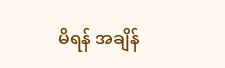မိရန် အချိန်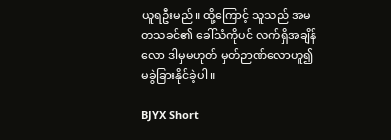ယူရဦးမည်။ ထို့ကြောင့် သူသည် အမတသခင်၏ ခေါ်သံကိုပင် လက်ရှိအချိန်လော ဒါမှမဟုတ် မှတ်ဉာဏ်လောဟူ၍ မခွဲခြားနိုင်ခဲ့ပါ။

BJYX Short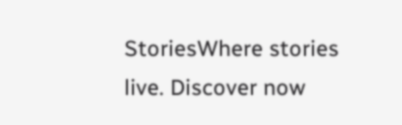StoriesWhere stories live. Discover now